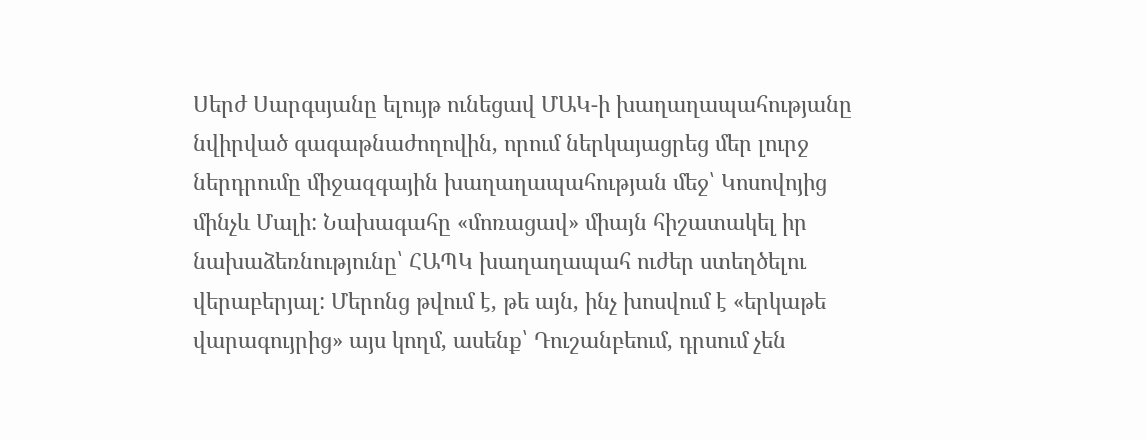Սերժ Սարգսյանը ելույթ ունեցավ ՄԱԿ-ի խաղաղապահությանը նվիրված գագաթնաժողովին, որում ներկայացրեց մեր լուրջ ներդրումը միջազգային խաղաղապահության մեջ՝ Կոսովոյից մինչև Մալի: Նախագահը «մոռացավ» միայն հիշատակել իր նախաձեռնությունը՝ ՀԱՊԿ խաղաղապահ ուժեր ստեղծելու վերաբերյալ: Մերոնց թվում է, թե այն, ինչ խոսվում է «երկաթե վարագույրից» այս կողմ, ասենք՝ Դուշանբեում, դրսում չեն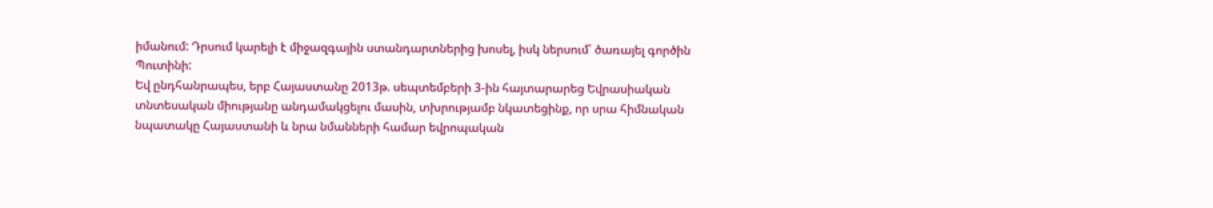իմանում: Դրսում կարելի է միջազգային ստանդարտներից խոսել, իսկ ներսում՝ ծառայել գործին Պուտինի:
Եվ ընդհանրապես, երբ Հայաստանը 2013թ. սեպտեմբերի 3-ին հայտարարեց Եվրասիական տնտեսական միությանը անդամակցելու մասին, տխրությամբ նկատեցինք, որ սրա հիմնական նպատակը Հայաստանի և նրա նմանների համար եվրոպական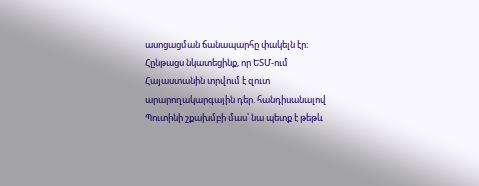ասոցացման ճանապարհը փակելն էր։ Հընթացս նկատեցինք, որ ԵՏՄ-ում Հայաստանին տրվում է զուտ արարողակարգային դեր. հանդիսանալով Պուտինի շքախմբի մաս՝ նա պետք է թեթև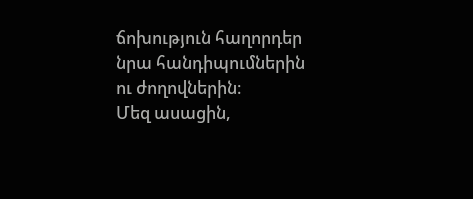ճոխություն հաղորդեր նրա հանդիպումներին ու ժողովներին։
Մեզ ասացին,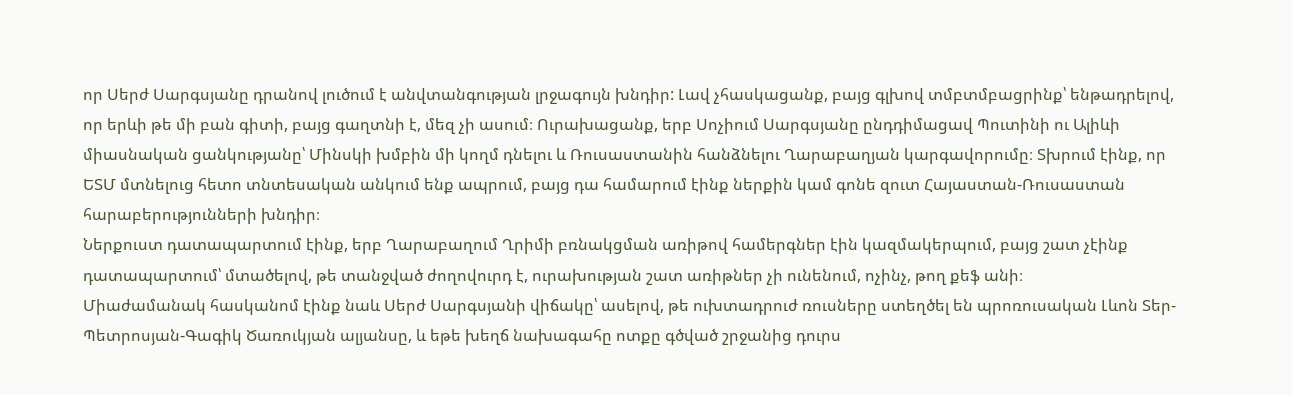որ Սերժ Սարգսյանը դրանով լուծում է անվտանգության լրջագույն խնդիր: Լավ չհասկացանք, բայց գլխով տմբտմբացրինք՝ ենթադրելով, որ երևի թե մի բան գիտի, բայց գաղտնի է, մեզ չի ասում։ Ուրախացանք, երբ Սոչիում Սարգսյանը ընդդիմացավ Պուտինի ու Ալիևի միասնական ցանկությանը՝ Մինսկի խմբին մի կողմ դնելու և Ռուսաստանին հանձնելու Ղարաբաղյան կարգավորումը։ Տխրում էինք, որ ԵՏՄ մտնելուց հետո տնտեսական անկում ենք ապրում, բայց դա համարում էինք ներքին կամ գոնե զուտ Հայաստան-Ռուսաստան հարաբերությունների խնդիր։
Ներքուստ դատապարտում էինք, երբ Ղարաբաղում Ղրիմի բռնակցման առիթով համերգներ էին կազմակերպում, բայց շատ չէինք դատապարտում՝ մտածելով, թե տանջված ժողովուրդ է, ուրախության շատ առիթներ չի ունենում, ոչինչ, թող քեֆ անի։
Միաժամանակ հասկանոմ էինք նաև Սերժ Սարգսյանի վիճակը՝ ասելով, թե ուխտադրուժ ռուսները ստեղծել են պրոռուսական Լևոն Տեր-Պետրոսյան-Գագիկ Ծառուկյան ալյանսը, և եթե խեղճ նախագահը ոտքը գծված շրջանից դուրս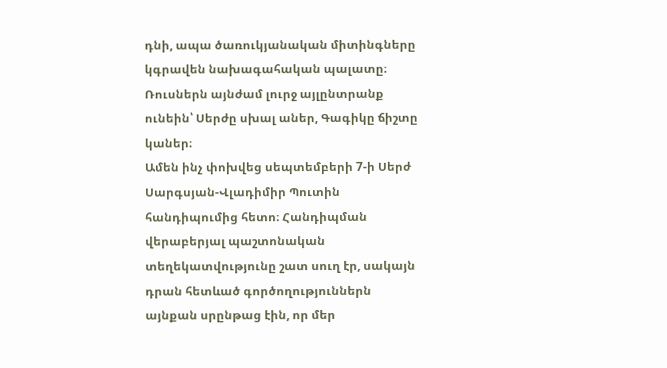դնի, ապա ծառուկյանական միտինգները կգրավեն նախագահական պալատը։ Ռուսներն այնժամ լուրջ այլընտրանք ունեին՝ Սերժը սխալ աներ, Գագիկը ճիշտը կաներ։
Ամեն ինչ փոխվեց սեպտեմբերի 7-ի Սերժ Սարգսյան-Վլադիմիր Պուտին հանդիպումից հետո։ Հանդիպման վերաբերյալ պաշտոնական տեղեկատվությունը շատ սուղ էր, սակայն դրան հետևած գործողություններն այնքան սրընթաց էին, որ մեր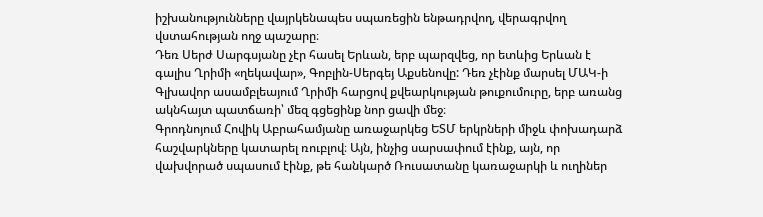իշխանությունները վայրկենապես սպառեցին ենթադրվող, վերագրվող վստահության ողջ պաշարը։
Դեռ Սերժ Սարգսյանը չէր հասել Երևան, երբ պարզվեց, որ ետևից Երևան է գալիս Ղրիմի «ղեկավար», Գոբլին-Սերգեյ Աքսենովը: Դեռ չէինք մարսել ՄԱԿ-ի Գլխավոր ասամբլեայում Ղրիմի հարցով քվեարկության թուքումուրը, երբ առանց ակնհայտ պատճառի՝ մեզ գցեցինք նոր ցավի մեջ։
Գրոդնոյում Հովիկ Աբրահամյանը առաջարկեց ԵՏՄ երկրների միջև փոխադարձ հաշվարկները կատարել ռուբլով։ Այն, ինչից սարսափում էինք, այն, որ վախվորած սպասում էինք, թե հանկարծ Ռուսատանը կառաջարկի և ուղիներ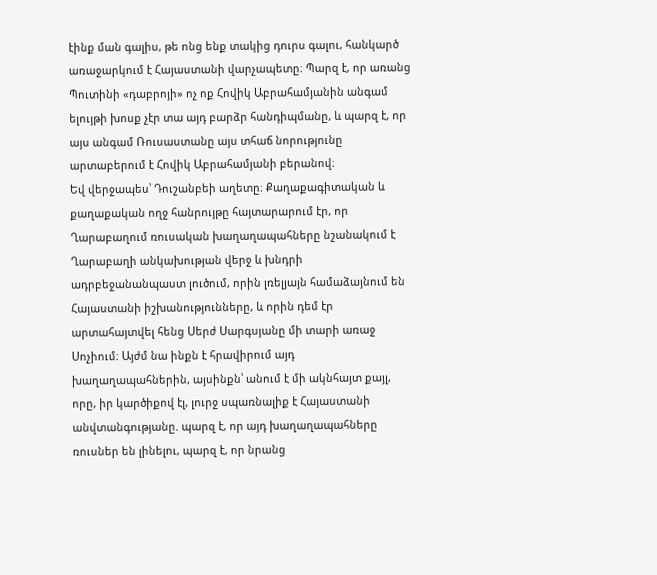էինք ման գալիս, թե ոնց ենք տակից դուրս գալու, հանկարծ առաջարկում է Հայաստանի վարչապետը։ Պարզ է, որ առանց Պուտինի «դաբրոյի» ոչ ոք Հովիկ Աբրահամյանին անգամ ելույթի խոսք չէր տա այդ բարձր հանդիպմանը, և պարզ է, որ այս անգամ Ռուսաստանը այս տհաճ նորությունը արտաբերում է Հովիկ Աբրահամյանի բերանով։
Եվ վերջապես՝ Դուշանբեի աղետը։ Քաղաքագիտական և քաղաքական ողջ հանրույթը հայտարարում էր, որ Ղարաբաղում ռուսական խաղաղապահները նշանակում է Ղարաբաղի անկախության վերջ և խնդրի ադրբեջանանպաստ լուծում, որին լռելյայն համաձայնում են Հայաստանի իշխանությունները, և որին դեմ էր արտահայտվել հենց Սերժ Սարգսյանը մի տարի առաջ Սոչիում։ Այժմ նա ինքն է հրավիրում այդ խաղաղապահներին, այսինքն՝ անում է մի ակնհայտ քայլ, որը, իր կարծիքով էլ, լուրջ սպառնալիք է Հայաստանի անվտանգությանը. պարզ է, որ այդ խաղաղապահները ռուսներ են լինելու, պարզ է, որ նրանց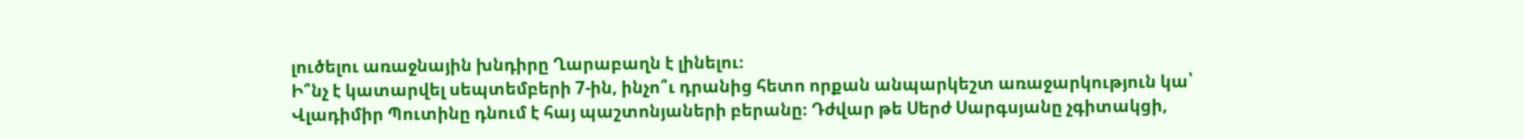լուծելու առաջնային խնդիրը Ղարաբաղն է լինելու։
Ի՞նչ է կատարվել սեպտեմբերի 7-ին, ինչո՞ւ դրանից հետո որքան անպարկեշտ առաջարկություն կա՝ Վլադիմիր Պուտինը դնում է հայ պաշտոնյաների բերանը։ Դժվար թե Սերժ Սարգսյանը չգիտակցի,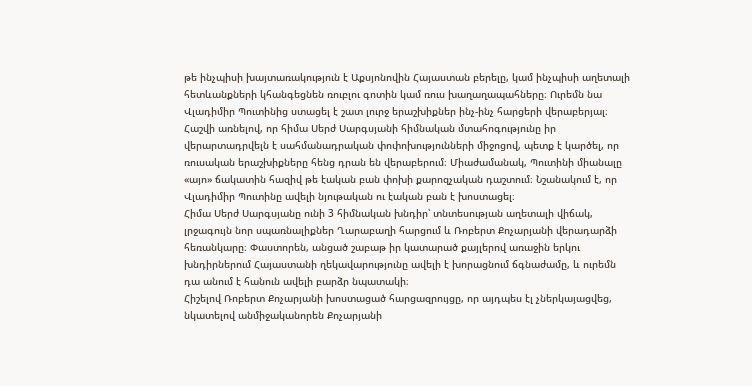թե ինչպիսի խայտառակություն է Աքսյոնովին Հայաստան բերելը, կամ ինչպիսի աղետալի հետևանքների կհանգեցնեն ռուբլու գոտին կամ ռուս խաղաղապահները։ Ուրեմն նա Վլադիմիր Պուտինից ստացել է շատ լուրջ երաշխիքներ ինչ-ինչ հարցերի վերաբերյալ։
Հաշվի առնելով, որ հիմա Սերժ Սարգսյանի հիմնական մտահոգությունը իր վերարտադրվելն է սահմանադրական փոփոխությունների միջոցով, պետք է կարծել, որ ռուսական երաշխիքները հենց դրան են վերաբերում։ Միաժամանակ, Պուտինի միանալը «այո» ճակատին հազիվ թե էական բան փոխի քարոզչական դաշտում։ Նշանակում է, որ Վլադիմիր Պուտինը ավելի նյութական ու էական բան է խոստացել։
Հիմա Սերժ Սարգսյանը ունի 3 հիմնական խնդիր՝ տնտեսության աղետալի վիճակ, լրջագույն նոր սպառնալիքներ Ղարաբաղի հարցում և Ռոբերտ Քոչարյանի վերադարձի հեռանկարը։ Փաստորեն, անցած շաբաթ իր կատարած քայլերով առաջին երկու խնդիրներում Հայաստանի ղեկավարությունը ավելի է խորացնում ճգնաժամը, և ուրեմն դա անում է հանուն ավելի բարձր նպատակի։
Հիշելով Ռոբերտ Քոչարյանի խոստացած հարցազրույցը, որ այդպես էլ չներկայացվեց, նկատելով անմիջականորեն Քոչարյանի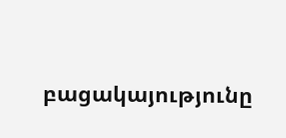բացակայությունը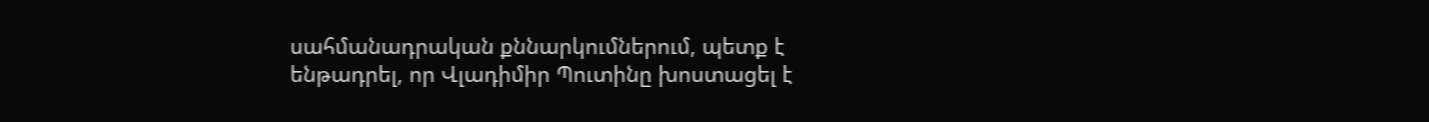սահմանադրական քննարկումներում, պետք է ենթադրել, որ Վլադիմիր Պուտինը խոստացել է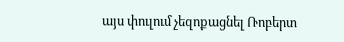այս փուլում չեզոքացնել Ռոբերտ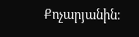Քոչարյանին։